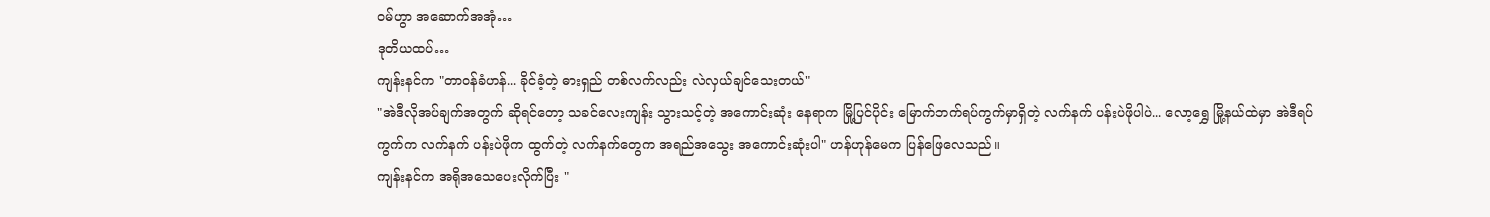ဝမ်ဟွာ အဆောက်အအုံ…
ဒုတိယထပ်…
ကျန်းနင်က "တာဝန်ခံဟန်... ခိုင်ခံ့တဲ့ ဓားရှည် တစ်လက်လည်း လဲလှယ်ချင်သေးတယ်"
"အဲဒီလိုအပ်ချက်အတွက် ဆိုရင်တော့ သခင်လေးကျန်း သွားသင့်တဲ့ အကောင်းဆုံး နေရာက မြို့ပြင်ပိုင်း မြောက်ဘက်ရပ်ကွက်မှာရှိတဲ့ လက်နက် ပန်းပဲဖိုပါပဲ... လော့ရွှေ မြို့နယ်ထဲမှာ အဲဒီရပ်ကွက်က လက်နက် ပန်းပဲဖိုက ထွက်တဲ့ လက်နက်တွေက အရည်အသွေး အကောင်းဆုံးပါ" ဟန်ဟုန်မေက ပြန်ဖြေလေသည်။
ကျန်းနင်က အရိုအသေပေးလိုက်ပြီး "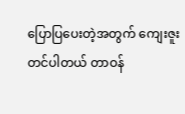ပြောပြပေးတဲ့အတွက် ကျေးဇူးတင်ပါတယ် တာဝန်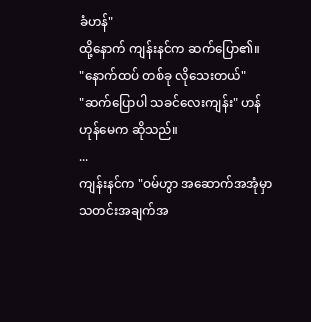ခံဟန်"
ထို့နောက် ကျန်းနင်က ဆက်ပြော၏။
"နောက်ထပ် တစ်ခု လိုသေးတယ်"
"ဆက်ပြောပါ သခင်လေးကျန်း" ဟန်ဟုန်မေက ဆိုသည်။
...
ကျန်းနင်က "ဝမ်ဟွာ အဆောက်အအုံမှာ သတင်းအချက်အ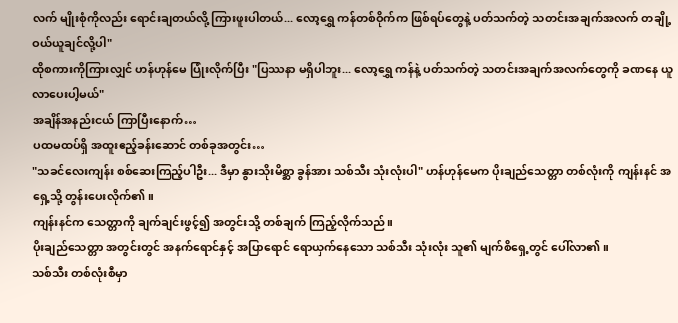လက် မျိုးစုံကိုလည်း ရောင်းချတယ်လို့ ကြားဖူးပါတယ်... လော့ရွှေ ကန်တစ်ဝိုက်က ဖြစ်ရပ်တွေနဲ့ ပတ်သက်တဲ့ သတင်းအချက်အလက် တချို့ ဝယ်ယူချင်လို့ပါ"
ထိုစကားကိုကြားလျှင် ဟန်ဟုန်မေ ပြုံးလိုက်ပြီး "ပြဿနာ မရှိပါဘူး... လော့ရွှေ ကန်နဲ့ ပတ်သက်တဲ့ သတင်းအချက်အလက်တွေကို ခဏနေ ယူလာပေးပါ့မယ်"
အချိန်အနည်းငယ် ကြာပြီးနောက်…
ပထမထပ်ရှိ အထူးဧည့်ခန်းဆောင် တစ်ခုအတွင်း…
"သခင်လေးကျန်း စစ်ဆေးကြည့်ပါဦး... ဒီမှာ နွားသိုးမိစ္ဆာ ခွန်အား သစ်သီး သုံးလုံးပါ" ဟန်ဟုန်မေက ပိုးချည်သေတ္တာ တစ်လုံးကို ကျန်းနင် အရှေ့သို့ တွန်းပေးလိုက်၏။
ကျန်းနင်က သေတ္တာကို ချက်ချင်းဖွင့်၍ အတွင်းသို့ တစ်ချက် ကြည့်လိုက်သည်။
ပိုးချည်သေတ္တာ အတွင်းတွင် အနက်ရောင်နှင့် အပြာရောင် ရောယှက်နေသော သစ်သီး သုံးလုံး သူ၏ မျက်စိရှေ့တွင် ပေါ်လာ၏။
သစ်သီး တစ်လုံးစီမှာ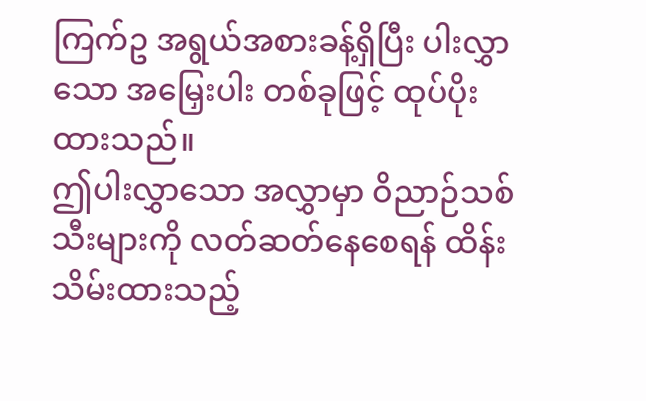ကြက်ဥ အရွယ်အစားခန့်ရှိပြီး ပါးလွှာသော အမြှေးပါး တစ်ခုဖြင့် ထုပ်ပိုးထားသည်။
ဤပါးလွှာသော အလွှာမှာ ဝိညာဉ်သစ်သီးများကို လတ်ဆတ်နေစေရန် ထိန်းသိမ်းထားသည့်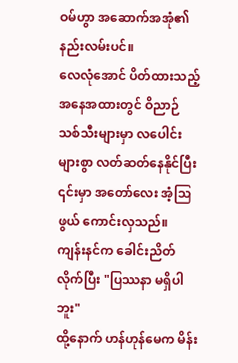ဝမ်ဟွာ အဆောက်အအုံ၏ နည်းလမ်းပင်။
လေလုံအောင် ပိတ်ထားသည့် အနေအထားတွင် ဝိညာဉ်သစ်သီးများမှာ လပေါင်းများစွာ လတ်ဆတ်နေနိုင်ပြီး ၎င်းမှာ အတော်လေး အံ့ဩဖွယ် ကောင်းလှသည်။
ကျန်းနင်က ခေါင်းညိတ်လိုက်ပြီး "ပြဿနာ မရှိပါဘူး"
ထို့နောက် ဟန်ဟုန်မေက မိန်း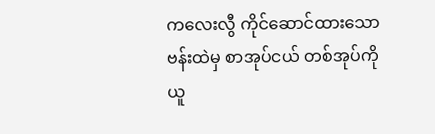ကလေးလွီ ကိုင်ဆောင်ထားသော ဗန်းထဲမှ စာအုပ်ငယ် တစ်အုပ်ကို ယူ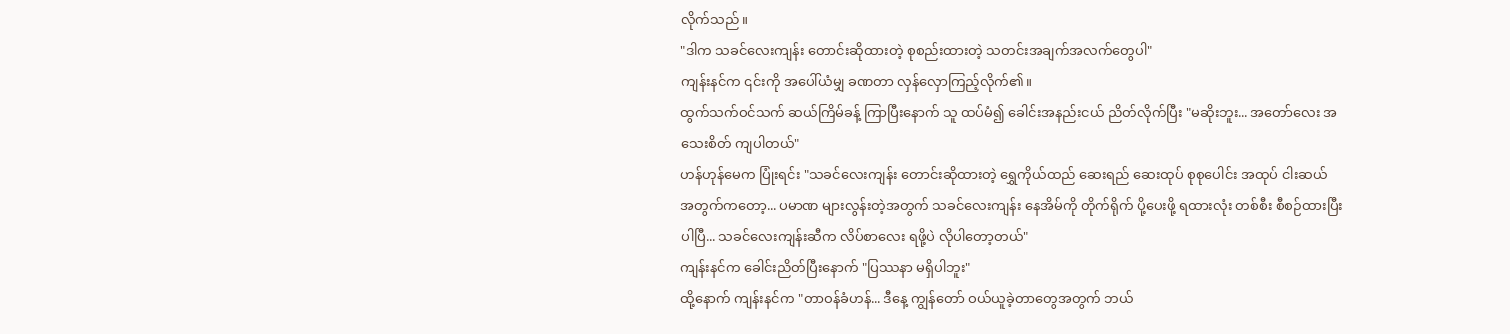လိုက်သည်။
"ဒါက သခင်လေးကျန်း တောင်းဆိုထားတဲ့ စုစည်းထားတဲ့ သတင်းအချက်အလက်တွေပါ"
ကျန်းနင်က ၎င်းကို အပေါ်ယံမျှ ခဏတာ လှန်လှောကြည့်လိုက်၏။
ထွက်သက်ဝင်သက် ဆယ်ကြိမ်ခန့် ကြာပြီးနောက် သူ ထပ်မံ၍ ခေါင်းအနည်းငယ် ညိတ်လိုက်ပြီး "မဆိုးဘူး... အတော်လေး အသေးစိတ် ကျပါတယ်"
ဟန်ဟုန်မေက ပြုံးရင်း "သခင်လေးကျန်း တောင်းဆိုထားတဲ့ ရွှေကိုယ်ထည် ဆေးရည် ဆေးထုပ် စုစုပေါင်း အထုပ် ငါးဆယ် အတွက်ကတော့... ပမာဏ များလွန်းတဲ့အတွက် သခင်လေးကျန်း နေအိမ်ကို တိုက်ရိုက် ပို့ပေးဖို့ ရထားလုံး တစ်စီး စီစဉ်ထားပြီးပါပြီ... သခင်လေးကျန်းဆီက လိပ်စာလေး ရဖို့ပဲ လိုပါတော့တယ်"
ကျန်းနင်က ခေါင်းညိတ်ပြီးနောက် "ပြဿနာ မရှိပါဘူး"
ထို့နောက် ကျန်းနင်က "တာဝန်ခံဟန်... ဒီနေ့ ကျွန်တော် ဝယ်ယူခဲ့တာတွေအတွက် ဘယ်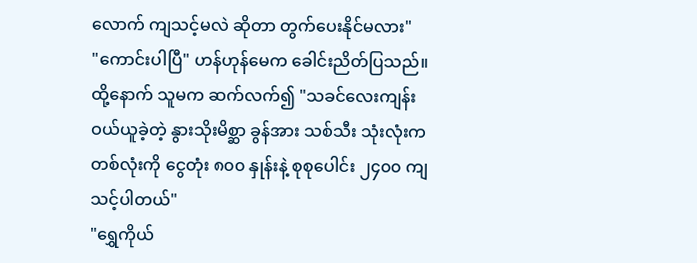လောက် ကျသင့်မလဲ ဆိုတာ တွက်ပေးနိုင်မလား"
"ကောင်းပါပြီ" ဟန်ဟုန်မေက ခေါင်းညိတ်ပြသည်။
ထို့နောက် သူမက ဆက်လက်၍ "သခင်လေးကျန်း ဝယ်ယူခဲ့တဲ့ နွားသိုးမိစ္ဆာ ခွန်အား သစ်သီး သုံးလုံးက တစ်လုံးကို ငွေတုံး ၈၀၀ နှုန်းနဲ့ စုစုပေါင်း ၂၄၀၀ ကျသင့်ပါတယ်"
"ရွှေကိုယ်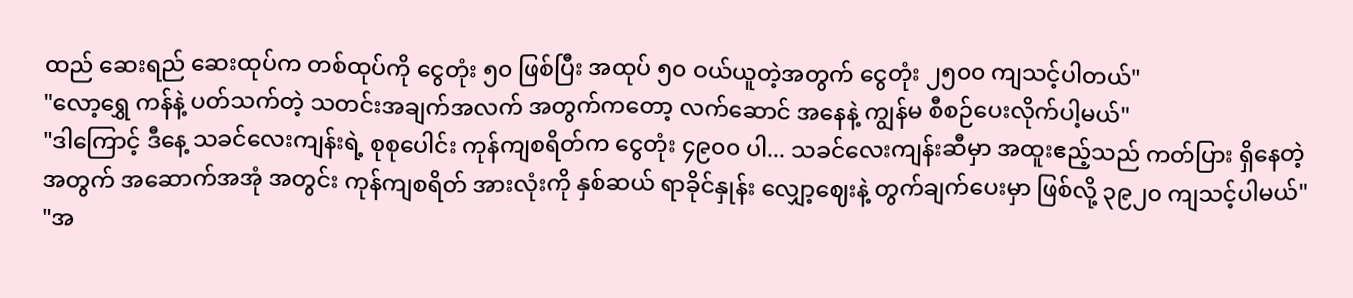ထည် ဆေးရည် ဆေးထုပ်က တစ်ထုပ်ကို ငွေတုံး ၅၀ ဖြစ်ပြီး အထုပ် ၅၀ ဝယ်ယူတဲ့အတွက် ငွေတုံး ၂၅၀၀ ကျသင့်ပါတယ်"
"လော့ရွှေ ကန်နဲ့ ပတ်သက်တဲ့ သတင်းအချက်အလက် အတွက်ကတော့ လက်ဆောင် အနေနဲ့ ကျွန်မ စီစဉ်ပေးလိုက်ပါ့မယ်"
"ဒါကြောင့် ဒီနေ့ သခင်လေးကျန်းရဲ့ စုစုပေါင်း ကုန်ကျစရိတ်က ငွေတုံး ၄၉၀၀ ပါ... သခင်လေးကျန်းဆီမှာ အထူးဧည့်သည် ကတ်ပြား ရှိနေတဲ့အတွက် အဆောက်အအုံ အတွင်း ကုန်ကျစရိတ် အားလုံးကို နှစ်ဆယ် ရာခိုင်နှုန်း လျှော့ဈေးနဲ့ တွက်ချက်ပေးမှာ ဖြစ်လို့ ၃၉၂၀ ကျသင့်ပါမယ်"
"အ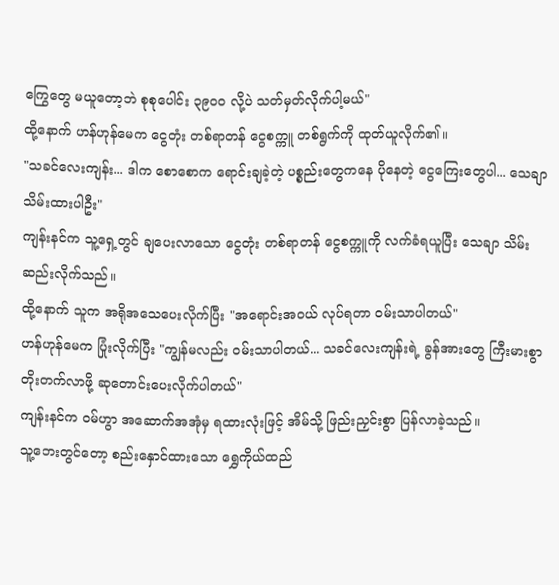ကြွေတွေ မယူတော့ဘဲ စုစုပေါင်း ၃၉၀၀ လို့ပဲ သတ်မှတ်လိုက်ပါ့မယ်"
ထို့နောက် ဟန်ဟုန်မေက ငွေတုံး တစ်ရာတန် ငွေစက္ကူ တစ်ရွက်ကို ထုတ်ယူလိုက်၏။
"သခင်လေးကျန်း... ဒါက စောစောက ရောင်းချခဲ့တဲ့ ပစ္စည်းတွေကနေ ပိုနေတဲ့ ငွေကြေးတွေပါ... သေချာ သိမ်းထားပါဦး"
ကျန်းနင်က သူ့ရှေ့တွင် ချပေးလာသော ငွေတုံး တစ်ရာတန် ငွေစက္ကူကို လက်ခံရယူပြီး သေချာ သိမ်းဆည်းလိုက်သည်။
ထို့နောက် သူက အရိုအသေပေးလိုက်ပြီး "အရောင်းအဝယ် လုပ်ရတာ ဝမ်းသာပါတယ်"
ဟန်ဟုန်မေက ပြုံးလိုက်ပြီး "ကျွန်မလည်း ဝမ်းသာပါတယ်... သခင်လေးကျန်းရဲ့ ခွန်အားတွေ ကြီးမားစွာ တိုးတက်လာဖို့ ဆုတောင်းပေးလိုက်ပါတယ်"
ကျန်းနင်က ဝမ်ဟွာ အဆောက်အအုံမှ ရထားလုံးဖြင့် အိမ်သို့ ဖြည်းညှင်းစွာ ပြန်လာခဲ့သည်။
သူ့ဘေးတွင်တော့ စည်းနှောင်ထားသော ရွှေကိုယ်ထည်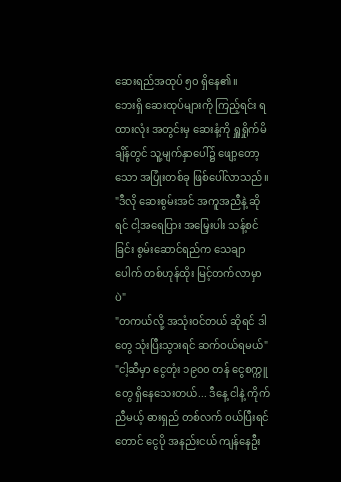ဆေးရည်အထုပ် ၅၀ ရှိနေ၏။
ဘေးရှိ ဆေးထုပ်များကို ကြည့်ရင်း ရထားလုံး အတွင်းမှ ဆေးနံ့ကို ရှူရှိုက်မိချိန်တွင် သူ့မျက်နှာပေါ်၌ ဖျော့တော့သော အပြုံးတစ်ခု ဖြစ်ပေါ်လာသည်။
"ဒီလို ဆေးစွမ်းအင် အကူအညီနဲ့ ဆိုရင် ငါ့အရေပြား အမြှေးပါး သန့်စင်ခြင်း စွမ်းဆောင်ရည်က သေချာပေါက် တစ်ဟုန်ထိုး မြင့်တက်လာမှာပဲ"
"တကယ်လို့ အသုံးဝင်တယ် ဆိုရင် ဒါတွေ သုံးပြီးသွားရင် ဆက်ဝယ်ရမယ်"
"ငါ့ဆီမှာ ငွေတုံး ၁၉၀၀ တန် ငွေစက္ကူတွေ ရှိနေသေးတယ်... ဒီနေ့ ငါနဲ့ ကိုက်ညီမယ့် ဓားရှည် တစ်လက် ဝယ်ပြီးရင်တောင် ငွေပို အနည်းငယ် ကျန်နေဦး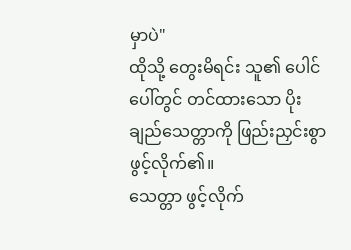မှာပဲ"
ထိုသို့ တွေးမိရင်း သူ၏ ပေါင်ပေါ်တွင် တင်ထားသော ပိုးချည်သေတ္တာကို ဖြည်းညှင်းစွာ ဖွင့်လိုက်၏။
သေတ္တာ ဖွင့်လိုက်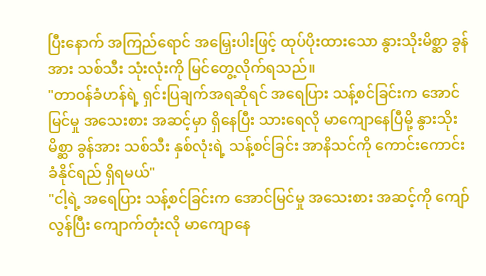ပြီးနောက် အကြည်ရောင် အမြှေးပါးဖြင့် ထုပ်ပိုးထားသော နွားသိုးမိစ္ဆာ ခွန်အား သစ်သီး သုံးလုံးကို မြင်တွေ့လိုက်ရသည်။
"တာဝန်ခံဟန်ရဲ့ ရှင်းပြချက်အရဆိုရင် အရေပြား သန့်စင်ခြင်းက အောင်မြင်မှု အသေးစား အဆင့်မှာ ရှိနေပြီး သားရေလို မာကျောနေပြီမို့ နွားသိုးမိစ္ဆာ ခွန်အား သစ်သီး နှစ်လုံးရဲ့ သန့်စင်ခြင်း အာနိသင်ကို ကောင်းကောင်း ခံနိုင်ရည် ရှိရမယ်"
"ငါ့ရဲ့ အရေပြား သန့်စင်ခြင်းက အောင်မြင်မှု အသေးစား အဆင့်ကို ကျော်လွန်ပြီး ကျောက်တုံးလို မာကျောနေ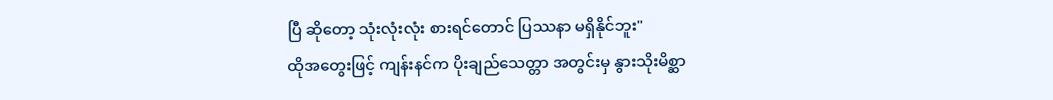ပြီ ဆိုတော့ သုံးလုံးလုံး စားရင်တောင် ပြဿနာ မရှိနိုင်ဘူး"
ထိုအတွေးဖြင့် ကျန်းနင်က ပိုးချည်သေတ္တာ အတွင်းမှ နွားသိုးမိစ္ဆာ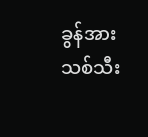ခွန်အား သစ်သီး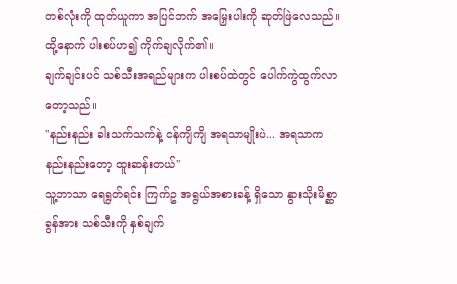တစ်လုံးကို ထုတ်ယူကာ အပြင်ဘက် အမြှေးပါးကို ဆုတ်ဖြဲလေသည်။
ထို့နောက် ပါးစပ်ဟ၍ ကိုက်ချလိုက်၏။
ချက်ချင်းပင် သစ်သီးအရည်များက ပါးစပ်ထဲတွင် ပေါက်ကွဲထွက်လာတော့သည်။
"နည်းနည်း ခါးသက်သက်နဲ့ ငန်ကျိကျိ အရသာမျိုးပဲ... အရသာက နည်းနည်းတော့ ထူးဆန်းတယ်"
သူ့ဘာသာ ရေရွတ်ရင်း ကြက်ဥ အရွယ်အစားခန့် ရှိသော နွားသိုးမိစ္ဆာ ခွန်အား သစ်သီးကို နှစ်ချက်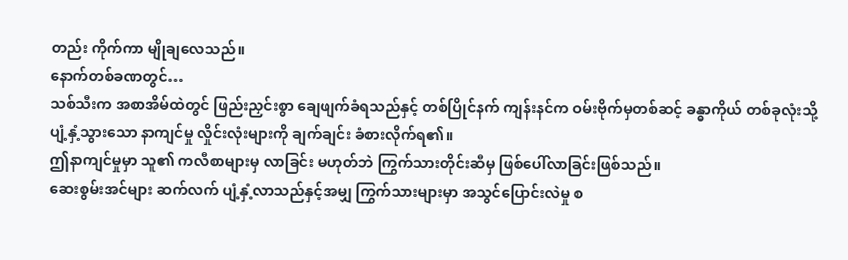တည်း ကိုက်ကာ မျိုချလေသည်။
နောက်တစ်ခဏတွင်…
သစ်သီးက အစာအိမ်ထဲတွင် ဖြည်းညှင်းစွာ ချေဖျက်ခံရသည်နှင့် တစ်ပြိုင်နက် ကျန်းနင်က ဝမ်းဗိုက်မှတစ်ဆင့် ခန္ဓာကိုယ် တစ်ခုလုံးသို့ ပျံ့နှံ့သွားသော နာကျင်မှု လှိုင်းလုံးများကို ချက်ချင်း ခံစားလိုက်ရ၏။
ဤနာကျင်မှုမှာ သူ၏ ကလီစာများမှ လာခြင်း မဟုတ်ဘဲ ကြွက်သားတိုင်းဆီမှ ဖြစ်ပေါ်လာခြင်းဖြစ်သည်။
ဆေးစွမ်းအင်များ ဆက်လက် ပျံ့နှံ့လာသည်နှင့်အမျှ ကြွက်သားများမှာ အသွင်ပြောင်းလဲမှု စ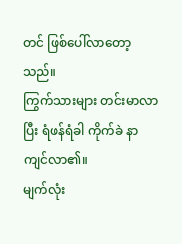တင် ဖြစ်ပေါ်လာတော့သည်။
ကြွက်သားများ တင်းမာလာပြီး ရံဖန်ရံခါ ကိုက်ခဲ နာကျင်လာ၏။
မျက်လုံး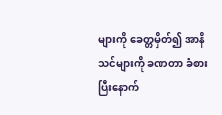များကို ခေတ္တမှိတ်၍ အာနိသင်များကို ခဏတာ ခံစားပြီးနောက်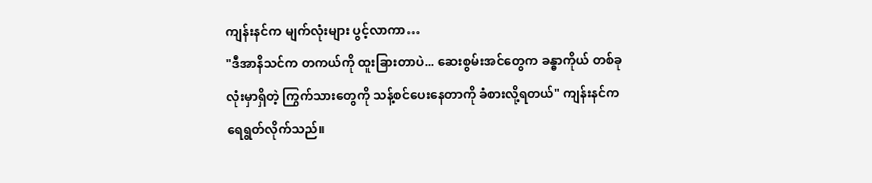ကျန်းနင်က မျက်လုံးများ ပွင့်လာကာ…
"ဒီအာနိသင်က တကယ်ကို ထူးခြားတာပဲ... ဆေးစွမ်းအင်တွေက ခန္ဓာကိုယ် တစ်ခုလုံးမှာရှိတဲ့ ကြွက်သားတွေကို သန့်စင်ပေးနေတာကို ခံစားလို့ရတယ်" ကျန်းနင်က ရေရွတ်လိုက်သည်။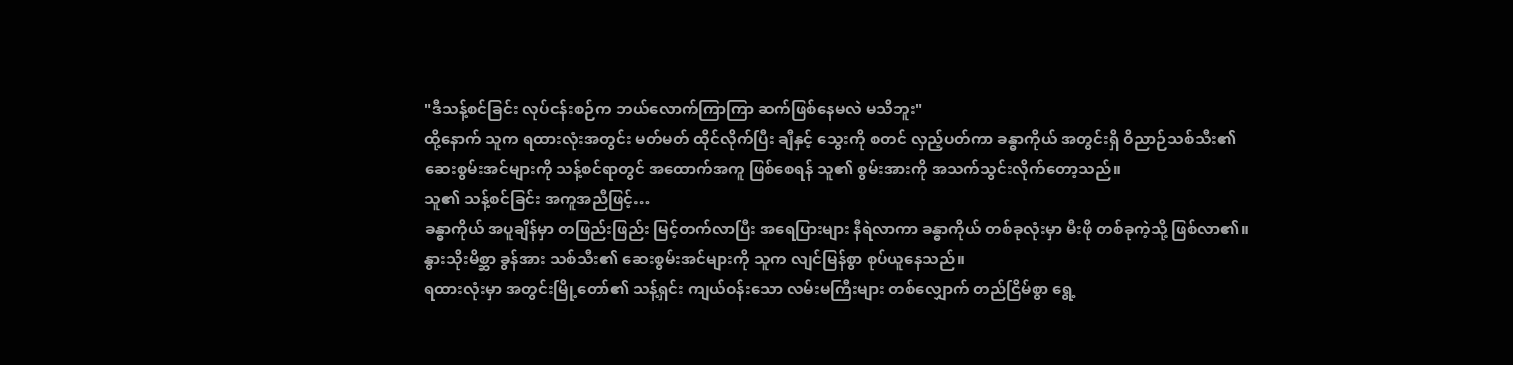"ဒီသန့်စင်ခြင်း လုပ်ငန်းစဉ်က ဘယ်လောက်ကြာကြာ ဆက်ဖြစ်နေမလဲ မသိဘူး"
ထို့နောက် သူက ရထားလုံးအတွင်း မတ်မတ် ထိုင်လိုက်ပြီး ချီနှင့် သွေးကို စတင် လှည့်ပတ်ကာ ခန္ဓာကိုယ် အတွင်းရှိ ဝိညာဉ်သစ်သီး၏ ဆေးစွမ်းအင်များကို သန့်စင်ရာတွင် အထောက်အကူ ဖြစ်စေရန် သူ၏ စွမ်းအားကို အသက်သွင်းလိုက်တော့သည်။
သူ၏ သန့်စင်ခြင်း အကူအညီဖြင့်…
ခန္ဓာကိုယ် အပူချိန်မှာ တဖြည်းဖြည်း မြင့်တက်လာပြီး အရေပြားများ နီရဲလာကာ ခန္ဓာကိုယ် တစ်ခုလုံးမှာ မီးဖို တစ်ခုကဲ့သို့ ဖြစ်လာ၏။
နွားသိုးမိစ္ဆာ ခွန်အား သစ်သီး၏ ဆေးစွမ်းအင်များကို သူက လျင်မြန်စွာ စုပ်ယူနေသည်။
ရထားလုံးမှာ အတွင်းမြို့တော်၏ သန့်ရှင်း ကျယ်ဝန်းသော လမ်းမကြီးများ တစ်လျှောက် တည်ငြိမ်စွာ ရွေ့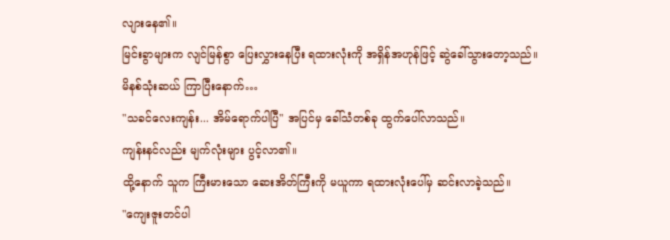လျားနေ၏။
မြင်းခွာများက လျင်မြန်စွာ ပြေးလွှားနေပြီး ရထားလုံးကို အရှိန်အဟုန်ဖြင့် ဆွဲခေါ်သွားတော့သည်။
မိနစ်သုံးဆယ် ကြာပြီးနောက်…
"သခင်လေးကျန်း... အိမ်ရောက်ပါပြီ" အပြင်မှ ခေါ်သံတစ်ခု ထွက်ပေါ်လာသည်။
ကျန်းနင်လည်း မျက်လုံးများ ပွင့်လာ၏။
ထို့နောက် သူက ကြီးမားသော ဆေးအိတ်ကြီးကို မယူကာ ရထားလုံးပေါ်မှ ဆင်းလာခဲ့သည်။
"ကျေးဇူးတင်ပါ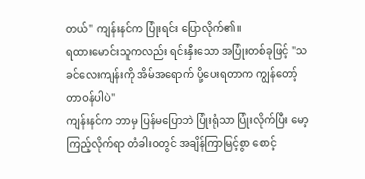တယ်" ကျန်းနင်က ပြုံးရင်း ပြောလိုက်၏။
ရထားမောင်းသူကလည်း ရင်းနှီးသော အပြုံးတစ်ခုဖြင့် "သခင်လေးကျန်းကို အိမ်အရောက် ပို့ပေးရတာက ကျွန်တော့် တာဝန်ပါပဲ"
ကျန်းနင်က ဘာမှ ပြန်မပြောဘဲ ပြုံးရုံသာ ပြုံးလိုက်ပြီး မော့ကြည့်လိုက်ရာ တံခါးဝတွင် အချိန်ကြာမြင့်စွာ စောင့်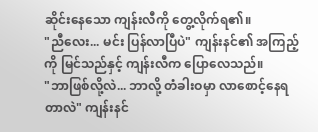ဆိုင်းနေသော ကျန်းလီကို တွေ့လိုက်ရ၏။
"ညီလေး... မင်း ပြန်လာပြီပဲ" ကျန်းနင်၏ အကြည့်ကို မြင်သည်နှင့် ကျန်းလီက ပြောလေသည်။
"ဘာဖြစ်လို့လဲ... ဘာလို့ တံခါးဝမှာ လာစောင့်နေရတာလဲ" ကျန်းနင်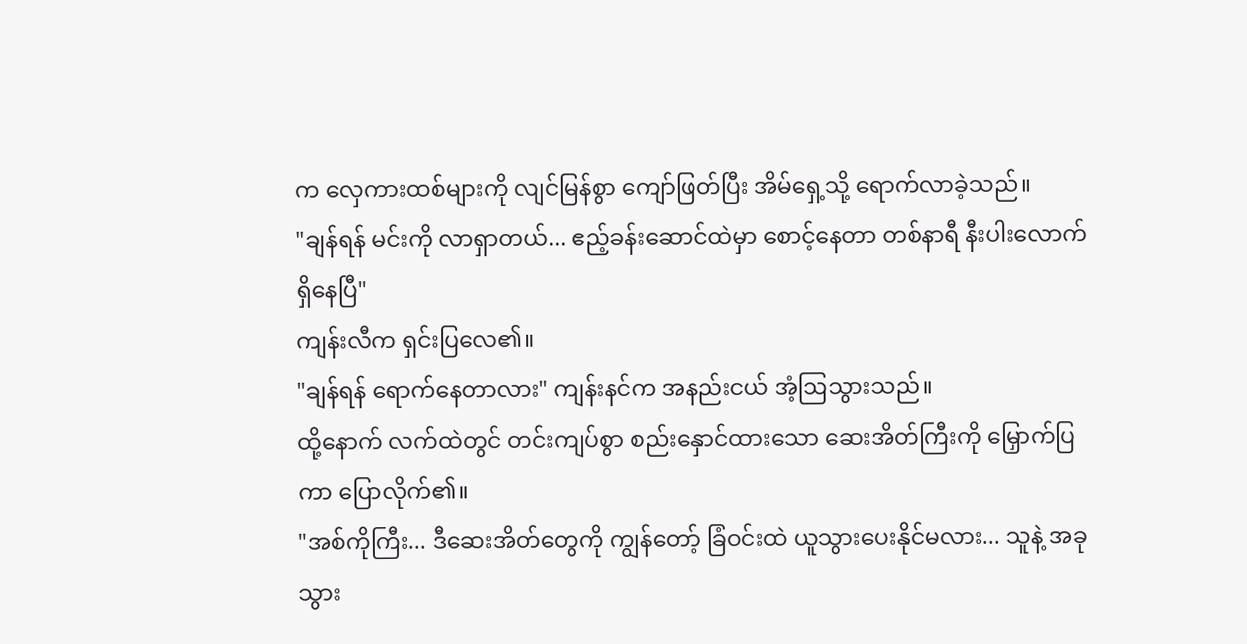က လှေကားထစ်များကို လျင်မြန်စွာ ကျော်ဖြတ်ပြီး အိမ်ရှေ့သို့ ရောက်လာခဲ့သည်။
"ချန်ရန် မင်းကို လာရှာတယ်... ဧည့်ခန်းဆောင်ထဲမှာ စောင့်နေတာ တစ်နာရီ နီးပါးလောက် ရှိနေပြီ"
ကျန်းလီက ရှင်းပြလေ၏။
"ချန်ရန် ရောက်နေတာလား" ကျန်းနင်က အနည်းငယ် အံ့ဩသွားသည်။
ထို့နောက် လက်ထဲတွင် တင်းကျပ်စွာ စည်းနှောင်ထားသော ဆေးအိတ်ကြီးကို မြှောက်ပြကာ ပြောလိုက်၏။
"အစ်ကိုကြီး... ဒီဆေးအိတ်တွေကို ကျွန်တော့် ခြံဝင်းထဲ ယူသွားပေးနိုင်မလား... သူနဲ့ အခု သွား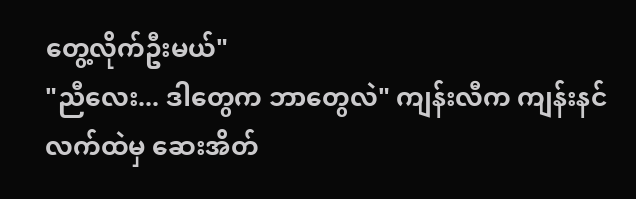တွေ့လိုက်ဦးမယ်"
"ညီလေး... ဒါတွေက ဘာတွေလဲ" ကျန်းလီက ကျန်းနင် လက်ထဲမှ ဆေးအိတ်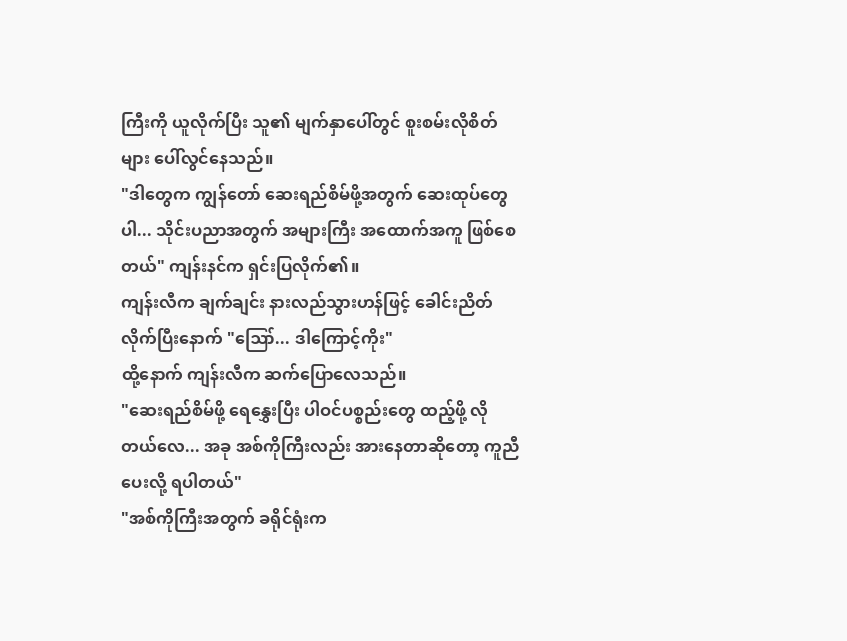ကြီးကို ယူလိုက်ပြီး သူ၏ မျက်နှာပေါ်တွင် စူးစမ်းလိုစိတ်များ ပေါ်လွင်နေသည်။
"ဒါတွေက ကျွန်တော် ဆေးရည်စိမ်ဖို့အတွက် ဆေးထုပ်တွေပါ... သိုင်းပညာအတွက် အများကြီး အထောက်အကူ ဖြစ်စေတယ်" ကျန်းနင်က ရှင်းပြလိုက်၏။
ကျန်းလီက ချက်ချင်း နားလည်သွားဟန်ဖြင့် ခေါင်းညိတ်လိုက်ပြီးနောက် "ဪ... ဒါကြောင့်ကိုး"
ထို့နောက် ကျန်းလီက ဆက်ပြောလေသည်။
"ဆေးရည်စိမ်ဖို့ ရေနွှေးပြီး ပါဝင်ပစ္စည်းတွေ ထည့်ဖို့ လိုတယ်လေ... အခု အစ်ကိုကြီးလည်း အားနေတာဆိုတော့ ကူညီပေးလို့ ရပါတယ်"
"အစ်ကိုကြီးအတွက် ခရိုင်ရုံးက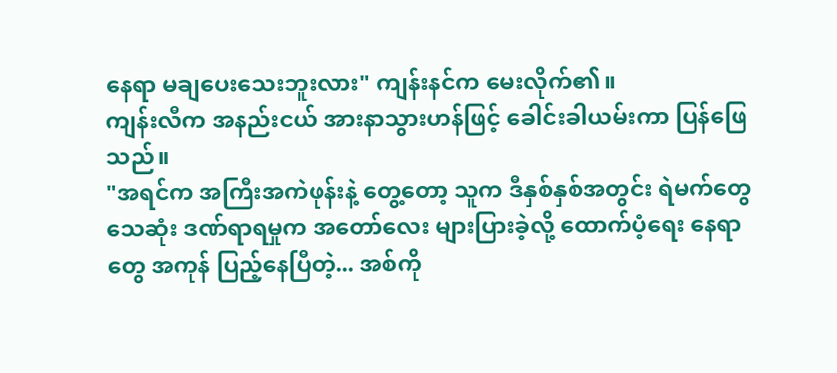နေရာ မချပေးသေးဘူးလား" ကျန်းနင်က မေးလိုက်၏။
ကျန်းလီက အနည်းငယ် အားနာသွားဟန်ဖြင့် ခေါင်းခါယမ်းကာ ပြန်ဖြေသည်။
"အရင်က အကြီးအကဲဖုန်းနဲ့ တွေ့တော့ သူက ဒီနှစ်နှစ်အတွင်း ရဲမက်တွေ သေဆုံး ဒဏ်ရာရမှုက အတော်လေး များပြားခဲ့လို့ ထောက်ပံ့ရေး နေရာတွေ အကုန် ပြည့်နေပြီတဲ့... အစ်ကို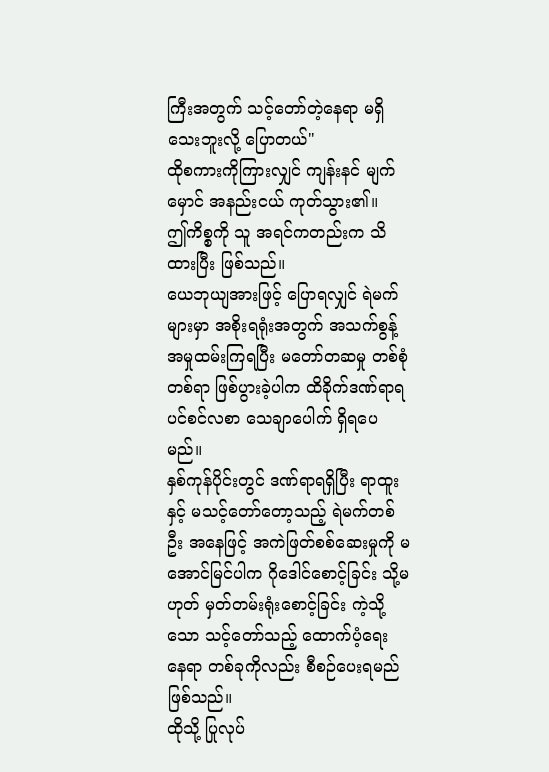ကြီးအတွက် သင့်တော်တဲ့နေရာ မရှိသေးဘူးလို့ ပြောတယ်"
ထိုစကားကိုကြားလျှင် ကျန်းနင် မျက်မှောင် အနည်းငယ် ကုတ်သွား၏။
ဤကိစ္စကို သူ အရင်ကတည်းက သိထားပြီး ဖြစ်သည်။
ယေဘုယျအားဖြင့် ပြောရလျှင် ရဲမက်များမှာ အစိုးရရုံးအတွက် အသက်စွန့် အမှုထမ်းကြရပြီး မတော်တဆမှု တစ်စုံတစ်ရာ ဖြစ်ပွားခဲ့ပါက ထိခိုက်ဒဏ်ရာရ ပင်စင်လစာ သေချာပေါက် ရှိရပေမည်။
နှစ်ကုန်ပိုင်းတွင် ဒဏ်ရာရရှိပြီး ရာထူးနှင့် မသင့်တော်တော့သည့် ရဲမက်တစ်ဦး အနေဖြင့် အကဲဖြတ်စစ်ဆေးမှုကို မအောင်မြင်ပါက ဂိုဒေါင်စောင့်ခြင်း သို့မဟုတ် မှတ်တမ်းရုံးစောင့်ခြင်း ကဲ့သို့သော သင့်တော်သည့် ထောက်ပံ့ရေး နေရာ တစ်ခုကိုလည်း စီစဉ်ပေးရမည် ဖြစ်သည်။
ထိုသို့ ပြုလုပ်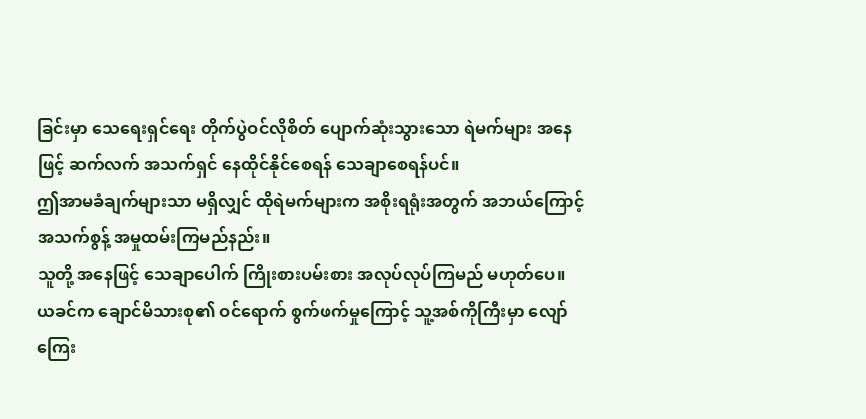ခြင်းမှာ သေရေးရှင်ရေး တိုက်ပွဲဝင်လိုစိတ် ပျောက်ဆုံးသွားသော ရဲမက်များ အနေဖြင့် ဆက်လက် အသက်ရှင် နေထိုင်နိုင်စေရန် သေချာစေရန်ပင်။
ဤအာမခံချက်များသာ မရှိလျှင် ထိုရဲမက်များက အစိုးရရုံးအတွက် အဘယ်ကြောင့် အသက်စွန့် အမှုထမ်းကြမည်နည်း။
သူတို့ အနေဖြင့် သေချာပေါက် ကြိုးစားပမ်းစား အလုပ်လုပ်ကြမည် မဟုတ်ပေ။
ယခင်က ချောင်မိသားစု၏ ဝင်ရောက် စွက်ဖက်မှုကြောင့် သူ့အစ်ကိုကြီးမှာ လျော်ကြေး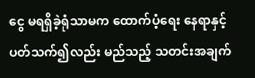ငွေ မရရှိခဲ့ရုံသာမက ထောက်ပံ့ရေး နေရာနှင့် ပတ်သက်၍လည်း မည်သည့် သတင်းအချက်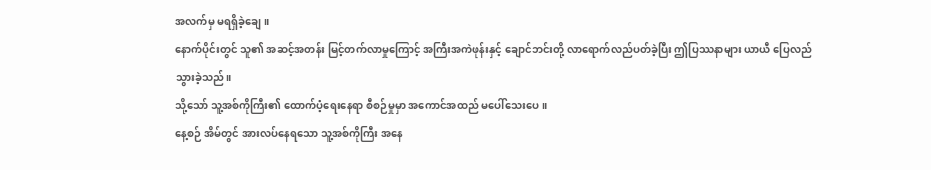အလက်မှ မရရှိခဲ့ချေ။
နောက်ပိုင်းတွင် သူ၏ အဆင့်အတန်း မြင့်တက်လာမှုကြောင့် အကြီးအကဲဖုန်းနှင့် ချောင်ဘင်းတို့ လာရောက်လည်ပတ်ခဲ့ပြီး ဤပြဿနာများ ယာယီ ပြေလည်သွားခဲ့သည်။
သို့သော် သူ့အစ်ကိုကြီး၏ ထောက်ပံ့ရေးနေရာ စီစဉ်မှုမှာ အကောင်အထည် မပေါ်သေးပေ။
နေ့စဉ် အိမ်တွင် အားလပ်နေရသော သူ့အစ်ကိုကြီး အနေ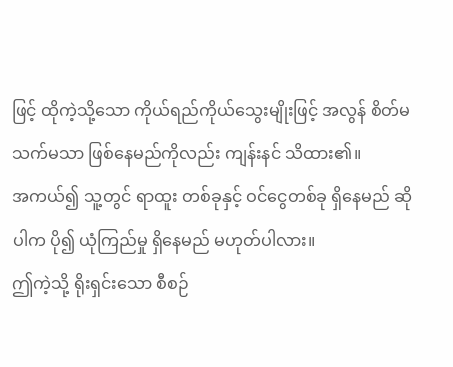ဖြင့် ထိုကဲ့သို့သော ကိုယ်ရည်ကိုယ်သွေးမျိုးဖြင့် အလွန် စိတ်မသက်မသာ ဖြစ်နေမည်ကိုလည်း ကျန်းနင် သိထား၏။
အကယ်၍ သူ့တွင် ရာထူး တစ်ခုနှင့် ဝင်ငွေတစ်ခု ရှိနေမည် ဆိုပါက ပို၍ ယုံကြည်မှု ရှိနေမည် မဟုတ်ပါလား။
ဤကဲ့သို့ ရိုးရှင်းသော စီစဉ်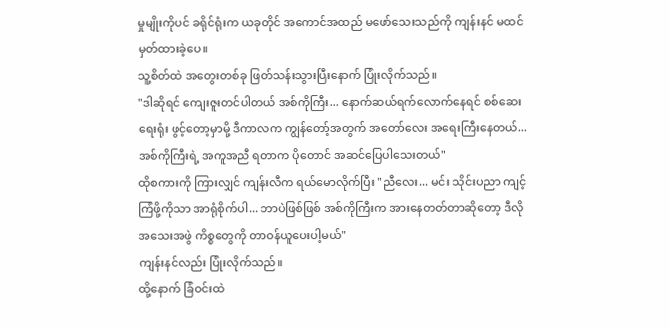မှုမျိုးကိုပင် ခရိုင်ရုံးက ယခုတိုင် အကောင်အထည် မဖော်သေးသည်ကို ကျန်းနင် မထင်မှတ်ထားခဲ့ပေ။
သူ့စိတ်ထဲ အတွေးတစ်ခု ဖြတ်သန်းသွားပြီးနောက် ပြုံးလိုက်သည်။
"ဒါဆိုရင် ကျေးဇူးတင်ပါတယ် အစ်ကိုကြီး... နောက်ဆယ်ရက်လောက်နေရင် စစ်ဆေးရေးရုံး ဖွင့်တော့မှာမို့ ဒီကာလက ကျွန်တော့်အတွက် အတော်လေး အရေးကြီးနေတယ်... အစ်ကိုကြီးရဲ့ အကူအညီ ရတာက ပိုတောင် အဆင်ပြေပါသေးတယ်"
ထိုစကားကို ကြားလျှင် ကျန်းလီက ရယ်မောလိုက်ပြီး "ညီလေး... မင်း သိုင်းပညာ ကျင့်ကြံဖို့ကိုသာ အာရုံစိုက်ပါ... ဘာပဲဖြစ်ဖြစ် အစ်ကိုကြီးက အားနေတတ်တာဆိုတော့ ဒီလို အသေးအဖွဲ ကိစ္စတွေကို တာဝန်ယူပေးပါ့မယ်"
ကျန်းနင်လည်း ပြုံးလိုက်သည်။
ထို့နောက် ခြံဝင်းထဲ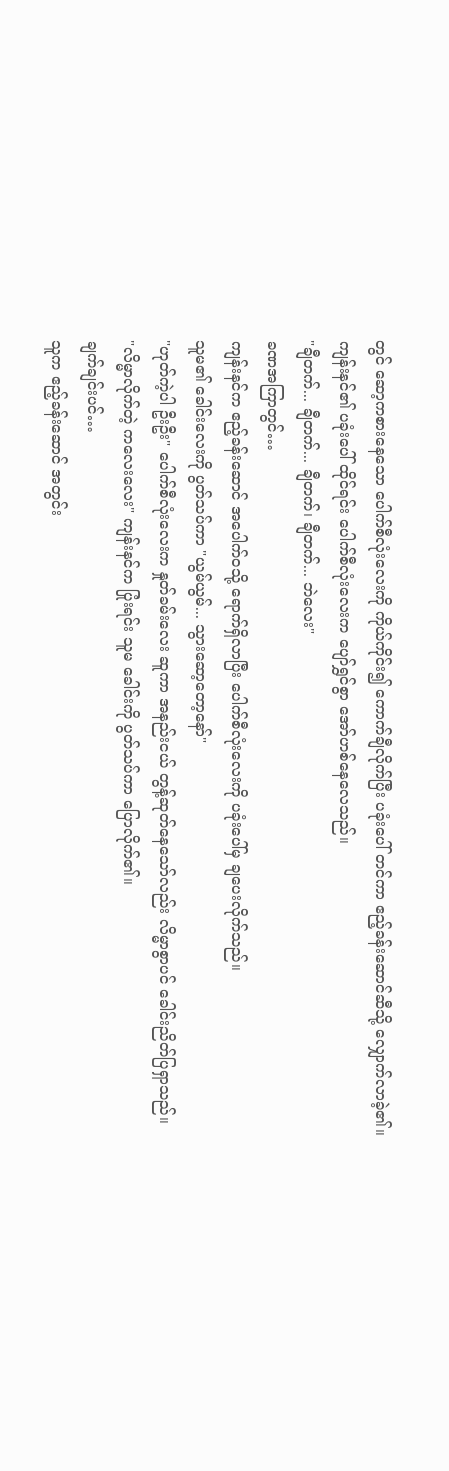တွင် ဆော့ကစားနေသော ပေါက်စီလုံးလေးကို ကိုယ်ကိုင်း၍ ကောက်ချီလိုက်ပြီး ပခုံးပေါ် တင်ကာ ဧည့်ခန်းဆောင်ဆီသို့ လျှောက်လာခဲ့၏။
ကျန်းနင်၏ ပခုံးပေါ် ထိုင်ရင်း ပေါက်စီလုံးလေးက ပျော်ရွှင်စွာ အော်ဟစ်နေလေသည်။
"ချီတက်... ချီတက်... ချီတက်၊ ချီတက်... ဘဲလေး"
ခဏအကြာတွင်…
ကျန်းနင်က ဧည့်ခန်းဆောင် အပေါက်ဝသို့ ရောက်ရှိလာပြီး ပေါက်စီလုံးလေးကို ပခုံးပေါ်မှ ချပေးလိုက်သည်။
သူမ၏ ခေါင်းလေးကို ပွတ်သပ်ကာ "ယွမ်ယွမ်... သွားဆော့တော့နော်"
"ဟုတ်ကဲ့ပါ ဦးဦး" ပေါက်စီလုံးလေးက နှုတ်ခမ်းလေး ဆူကာ အနည်းငယ် တွန့်ဆုတ်နေသော်လည်း လိမ္မာစွာပင် ခေါင်းညိတ်ပြရှာသည်။
"လိမ္မာလိုက်တဲ့ ကလေးလေး" ကျန်းနင်က ပြုံးရင်း သူမ ခေါင်းကို ပွတ်သပ်ကာ ပြောလိုက်၏။
ချက်ချင်းပင်…
သူက ဧည့်ခန်းဆောင် အတွင်း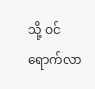သို့ ဝင်ရောက်လာ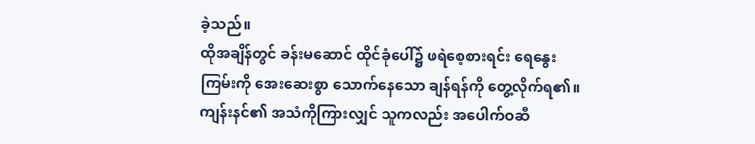ခဲ့သည်။
ထိုအချိန်တွင် ခန်းမဆောင် ထိုင်ခုံပေါ်၌ ဖရဲစေ့စားရင်း ရေနွေးကြမ်းကို အေးဆေးစွာ သောက်နေသော ချန်ရန်ကို တွေ့လိုက်ရ၏။
ကျန်းနင်၏ အသံကိုကြားလျှင် သူကလည်း အပေါက်ဝဆီ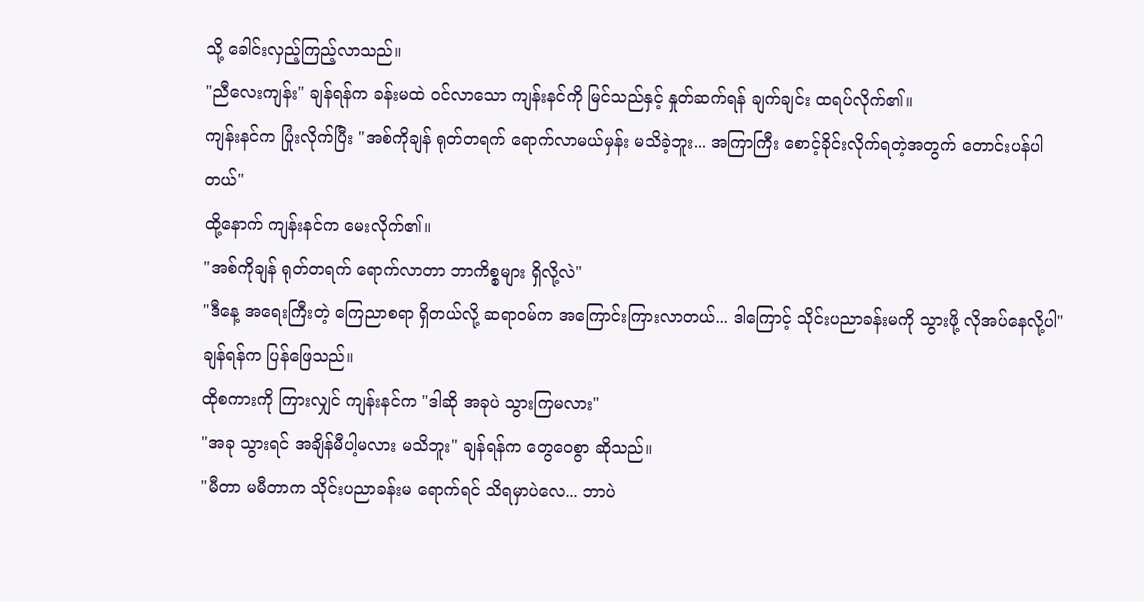သို့ ခေါင်းလှည့်ကြည့်လာသည်။
"ညီလေးကျန်း" ချန်ရန်က ခန်းမထဲ ဝင်လာသော ကျန်းနင်ကို မြင်သည်နှင့် နှုတ်ဆက်ရန် ချက်ချင်း ထရပ်လိုက်၏။
ကျန်းနင်က ပြုံးလိုက်ပြီး "အစ်ကိုချန် ရုတ်တရက် ရောက်လာမယ်မှန်း မသိခဲ့ဘူး... အကြာကြီး စောင့်ခိုင်းလိုက်ရတဲ့အတွက် တောင်းပန်ပါတယ်"
ထို့နောက် ကျန်းနင်က မေးလိုက်၏။
"အစ်ကိုချန် ရုတ်တရက် ရောက်လာတာ ဘာကိစ္စများ ရှိလို့လဲ"
"ဒီနေ့ အရေးကြီးတဲ့ ကြေညာစရာ ရှိတယ်လို့ ဆရာဝမ်က အကြောင်းကြားလာတယ်... ဒါကြောင့် သိုင်းပညာခန်းမကို သွားဖို့ လိုအပ်နေလို့ပါ" ချန်ရန်က ပြန်ဖြေသည်။
ထိုစကားကို ကြားလျှင် ကျန်းနင်က "ဒါဆို အခုပဲ သွားကြမလား"
"အခု သွားရင် အချိန်မီပါ့မလား မသိဘူး" ချန်ရန်က တွေဝေစွာ ဆိုသည်။
"မီတာ မမီတာက သိုင်းပညာခန်းမ ရောက်ရင် သိရမှာပဲလေ... ဘာပဲ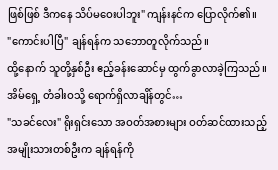ဖြစ်ဖြစ် ဒီကနေ သိပ်မဝေးပါဘူး" ကျန်းနင်က ပြောလိုက်၏။
"ကောင်းပါပြီ" ချန်ရန်က သဘောတူလိုက်သည်။
ထို့နောက် သူတို့နှစ်ဦး ဧည့်ခန်းဆောင်မှ ထွက်ခွာလာခဲ့ကြသည်။
အိမ်ရှေ့ တံခါးဝသို့ ရောက်ရှိလာချိန်တွင်…
"သခင်လေး" ရိုးရှင်းသော အဝတ်အစားများ ဝတ်ဆင်ထားသည့် အမျိုးသားတစ်ဦးက ချန်ရန်ကို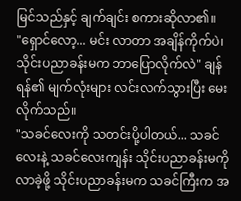မြင်သည်နှင့် ချက်ချင်း စကားဆိုလာ၏။
"ရှောင်လော့... မင်း လာတာ အချိန်ကိုက်ပဲ၊ သိုင်းပညာခန်းမက ဘာပြောလိုက်လဲ" ချန်ရန်၏ မျက်လုံးများ လင်းလက်သွားပြီး မေးလိုက်သည်။
"သခင်လေးကို သတင်းပို့ပါတယ်... သခင်လေးနဲ့ သခင်လေးကျန်း သိုင်းပညာခန်းမကို လာခဲ့ဖို့ သိုင်းပညာခန်းမက သခင်ကြီးက အ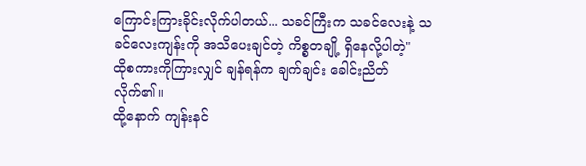ကြောင်းကြားခိုင်းလိုက်ပါတယ်... သခင်ကြီးက သခင်လေးနဲ့ သခင်လေးကျန်းကို အသိပေးချင်တဲ့ ကိစ္စတချို့ ရှိနေလို့ပါတဲ့"
ထိုစကားကိုကြားလျှင် ချန်ရန်က ချက်ချင်း ခေါင်းညိတ်လိုက်၏။
ထို့နောက် ကျန်းနင်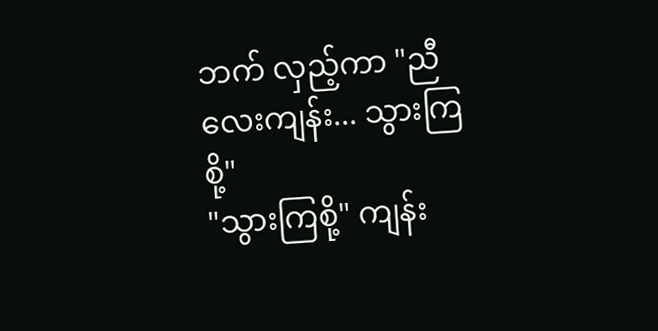ဘက် လှည့်ကာ "ညီလေးကျန်း... သွားကြစို့"
"သွားကြစို့" ကျန်း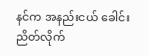နင်က အနည်းငယ် ခေါင်းညိတ်လိုက်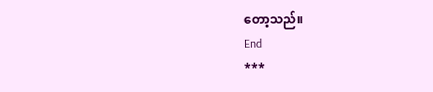တော့သည်။
End
***